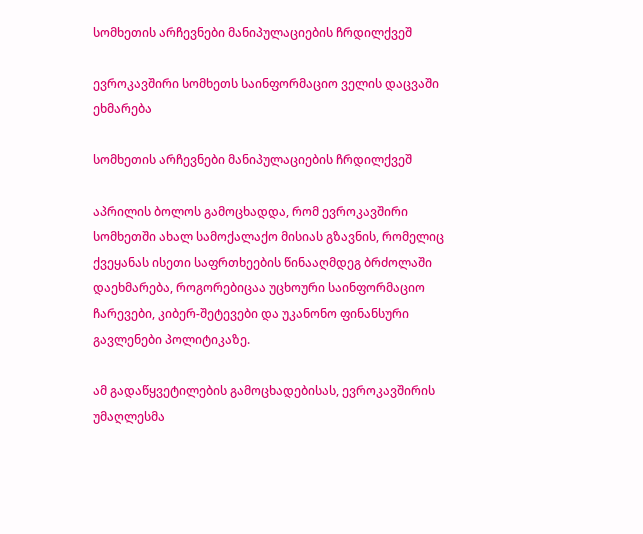სომხეთის არჩევნები მანიპულაციების ჩრდილქვეშ

ევროკავშირი სომხეთს საინფორმაციო ველის დაცვაში ეხმარება

სომხეთის არჩევნები მანიპულაციების ჩრდილქვეშ

აპრილის ბოლოს გამოცხადდა, რომ ევროკავშირი სომხეთში ახალ სამოქალაქო მისიას გზავნის, რომელიც ქვეყანას ისეთი საფრთხეების წინააღმდეგ ბრძოლაში დაეხმარება, როგორებიცაა უცხოური საინფორმაციო ჩარევები, კიბერ-შეტევები და უკანონო ფინანსური გავლენები პოლიტიკაზე.

ამ გადაწყვეტილების გამოცხადებისას, ევროკავშირის უმაღლესმა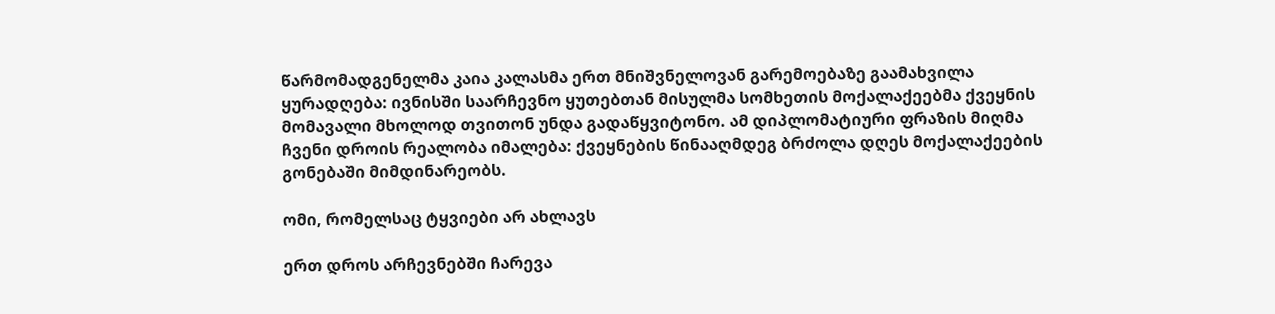წარმომადგენელმა კაია კალასმა ერთ მნიშვნელოვან გარემოებაზე გაამახვილა ყურადღება: ივნისში საარჩევნო ყუთებთან მისულმა სომხეთის მოქალაქეებმა ქვეყნის მომავალი მხოლოდ თვითონ უნდა გადაწყვიტონო. ამ დიპლომატიური ფრაზის მიღმა ჩვენი დროის რეალობა იმალება: ქვეყნების წინააღმდეგ ბრძოლა დღეს მოქალაქეების გონებაში მიმდინარეობს.

ომი, რომელსაც ტყვიები არ ახლავს

ერთ დროს არჩევნებში ჩარევა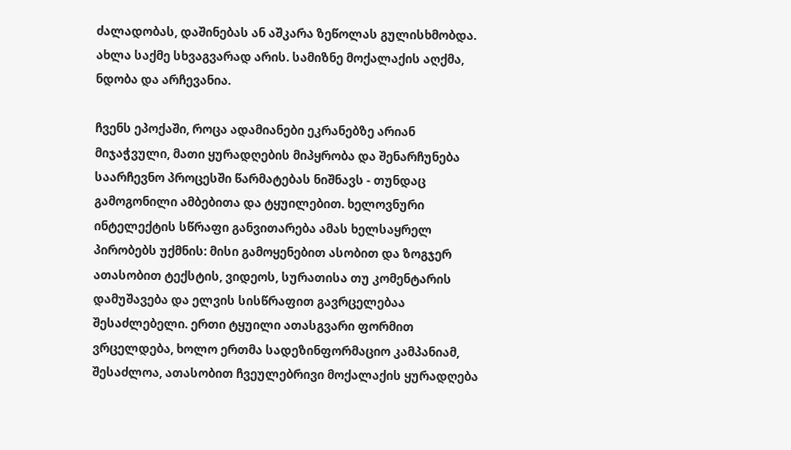ძალადობას, დაშინებას ან აშკარა ზეწოლას გულისხმობდა. ახლა საქმე სხვაგვარად არის. სამიზნე მოქალაქის აღქმა, ნდობა და არჩევანია.

ჩვენს ეპოქაში, როცა ადამიანები ეკრანებზე არიან მიჯაჭვული, მათი ყურადღების მიპყრობა და შენარჩუნება საარჩევნო პროცესში წარმატებას ნიშნავს - თუნდაც გამოგონილი ამბებითა და ტყუილებით. ხელოვნური ინტელექტის სწრაფი განვითარება ამას ხელსაყრელ პირობებს უქმნის: მისი გამოყენებით ასობით და ზოგჯერ ათასობით ტექსტის, ვიდეოს, სურათისა თუ კომენტარის დამუშავება და ელვის სისწრაფით გავრცელებაა შესაძლებელი. ერთი ტყუილი ათასგვარი ფორმით ვრცელდება, ხოლო ერთმა სადეზინფორმაციო კამპანიამ, შესაძლოა, ათასობით ჩვეულებრივი მოქალაქის ყურადღება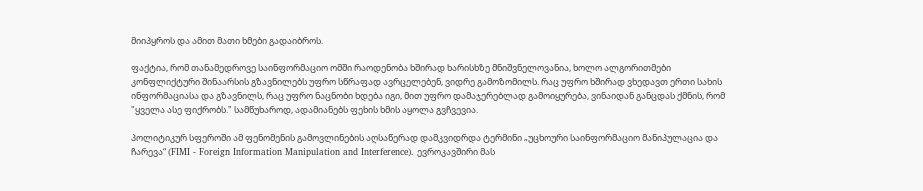მიიპყროს და ამით მათი ხმები გადაიბროს.

ფაქტია, რომ თანამედროვე საინფორმაციო ომში რაოდენობა ხშირად ხარისხზე მნიშვნელოვანია, ხოლო ალგორითმები კონფლიქტური შინაარსის გზავნილებს უფრო სწრაფად ავრცელებენ, ვიდრე გამოზომილს. რაც უფრო ხშირად ვხედავთ ერთი სახის ინფორმაციასა და გზავნილს, რაც უფრო ნაცნობი ხდება იგი, მით უფრო დამაჯერებლად გამოიყურება, ვინაიდან განცდას ქმნის, რომ "ყველა ასე ფიქრობს." სამწუხაროდ, ადამიანებს ფეხის ხმის აყოლა გვჩვევია.

პოლიტიკურ სფეროში ამ ფენომენის გამოვლინების აღსაწერად დამკვიდრდა ტერმინი „უცხოური საინფორმაციო მანიპულაცია და ჩარევა“ (FIMI - Foreign Information Manipulation and Interference). ევროკავშირი მას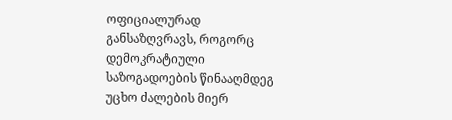ოფიციალურად განსაზღვრავს, როგორც დემოკრატიული საზოგადოების წინააღმდეგ უცხო ძალების მიერ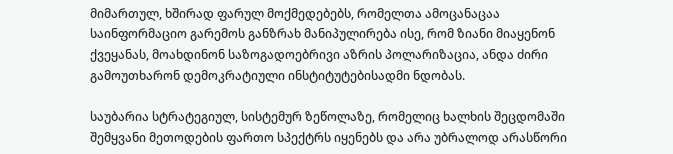მიმართულ, ხშირად ფარულ მოქმედებებს, რომელთა ამოცანაცაა საინფორმაციო გარემოს განზრახ მანიპულირება ისე, რომ ზიანი მიაყენონ ქვეყანას, მოახდინონ საზოგადოებრივი აზრის პოლარიზაცია, ანდა ძირი გამოუთხარონ დემოკრატიული ინსტიტუტებისადმი ნდობას.

საუბარია სტრატეგიულ, სისტემურ ზეწოლაზე, რომელიც ხალხის შეცდომაში შემყვანი მეთოდების ფართო სპექტრს იყენებს და არა უბრალოდ არასწორი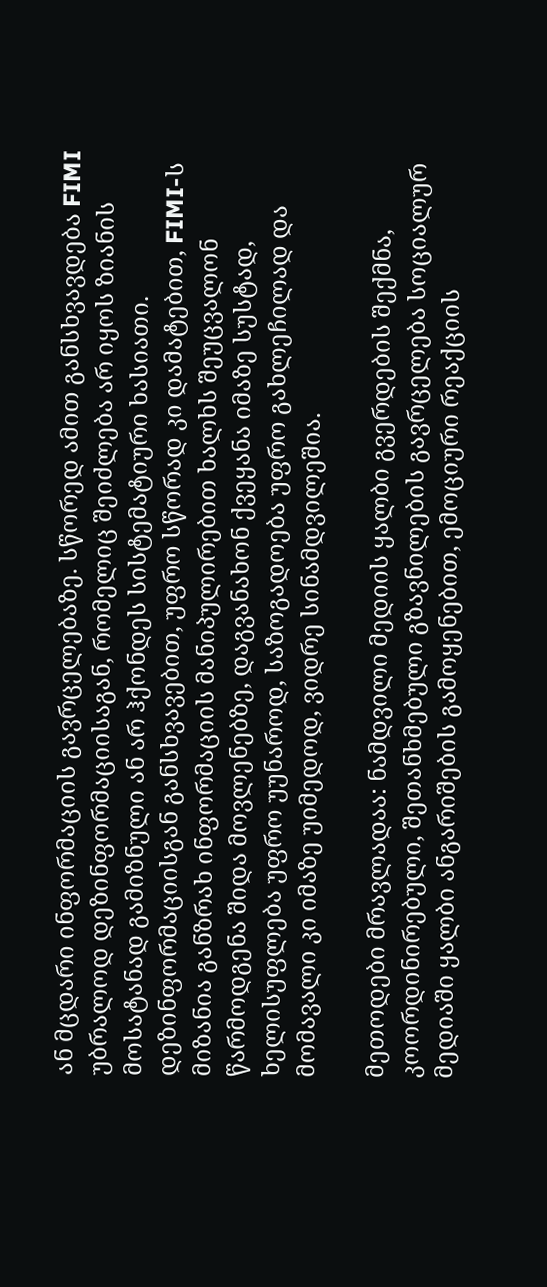ან მცდარი ინფორმაციის გავრცელებაზე. სწორედ ამით განსხვავდება FIMI უბრალოდ დეზინფორმაციისაგან, რომელიც შეიძლება არ იყოს ზიანის მოსატანად გამიზნული ან არ ჰქონდეს სისტემატიური ხასიათი. დეზინფორმაციისგან განსხვავებით, უფრო სწორად კი დამატებით, FIMI-ს მიზანია განზრახ ინფორმაციის მანიპულირებით ხალხს შეუცვალონ წარმოდგენა შიდა მოვლენებზე, დაგვანახონ ქვეყანა იმაზე სუსტად, ხელისუფლება უფრო უუნაროდ, საზოგადოება უფრო გახლეჩილად და მომავალი კი იმაზე უიმედოდ, ვიდრე სინამდვილეშია.

მეთოდები მრავლადაა: ნამდვილი მედიის ყალბი გვერდების შექმნა, კოორდინირებული, შეთანხმებული გზავნილების გავრცელება სოციალურ მედიაში ყალბი ანგარიშების გამოყენებით, ემოციური რეაქციის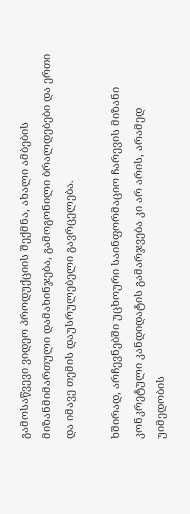გამოსაწვევი ვიდეო პროდუქციის შექმნა, ახალი ამბების მიზანმიმართული დამახინჯება, გამოგონილი ბრალდებები და ერთი და იმავე თემის დაუსრულებელი გავრცელება.

ხშირად, არჩევნებში უცხოური საინფორმაციო ჩარევის მიზანი კონკრეტული კანდიდატის გამარჯვება კი არ არის, არამედ უიმედობის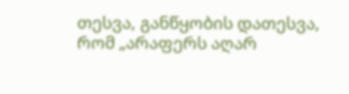თესვა, განწყობის დათესვა, რომ „არაფერს აღარ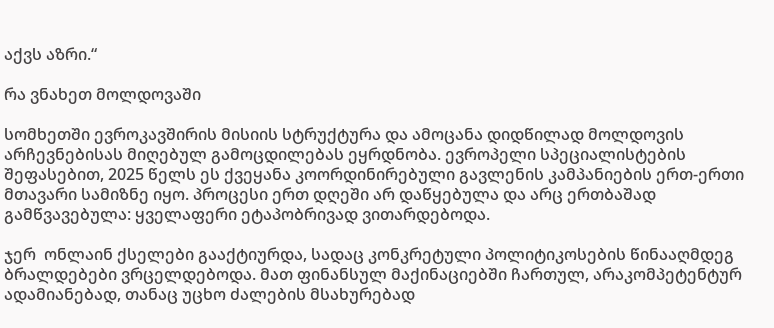აქვს აზრი.“

რა ვნახეთ მოლდოვაში

სომხეთში ევროკავშირის მისიის სტრუქტურა და ამოცანა დიდწილად მოლდოვის არჩევნებისას მიღებულ გამოცდილებას ეყრდნობა. ევროპელი სპეციალისტების შეფასებით, 2025 წელს ეს ქვეყანა კოორდინირებული გავლენის კამპანიების ერთ-ერთი მთავარი სამიზნე იყო. პროცესი ერთ დღეში არ დაწყებულა და არც ერთბაშად გამწვავებულა: ყველაფერი ეტაპობრივად ვითარდებოდა.

ჯერ  ონლაინ ქსელები გააქტიურდა, სადაც კონკრეტული პოლიტიკოსების წინააღმდეგ ბრალდებები ვრცელდებოდა. მათ ფინანსულ მაქინაციებში ჩართულ, არაკომპეტენტურ ადამიანებად, თანაც უცხო ძალების მსახურებად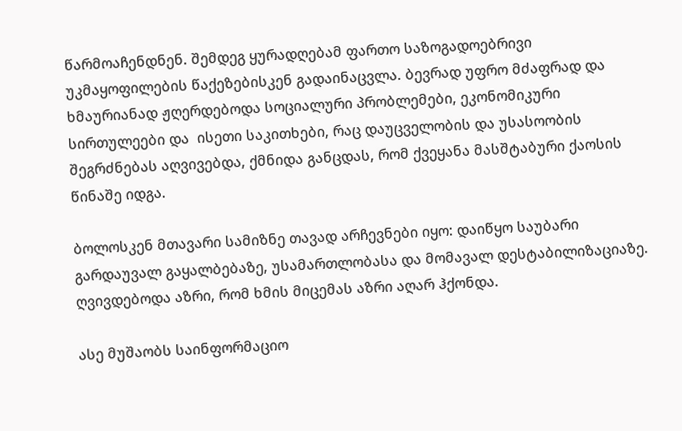წარმოაჩენდნენ. შემდეგ ყურადღებამ ფართო საზოგადოებრივი უკმაყოფილების წაქეზებისკენ გადაინაცვლა. ბევრად უფრო მძაფრად და ხმაურიანად ჟღერდებოდა სოციალური პრობლემები, ეკონომიკური სირთულეები და  ისეთი საკითხები, რაც დაუცველობის და უსასოობის შეგრძნებას აღვივებდა, ქმნიდა განცდას, რომ ქვეყანა მასშტაბური ქაოსის წინაშე იდგა.

ბოლოსკენ მთავარი სამიზნე თავად არჩევნები იყო: დაიწყო საუბარი გარდაუვალ გაყალბებაზე, უსამართლობასა და მომავალ დესტაბილიზაციაზე. ღვივდებოდა აზრი, რომ ხმის მიცემას აზრი აღარ ჰქონდა.

ასე მუშაობს საინფორმაციო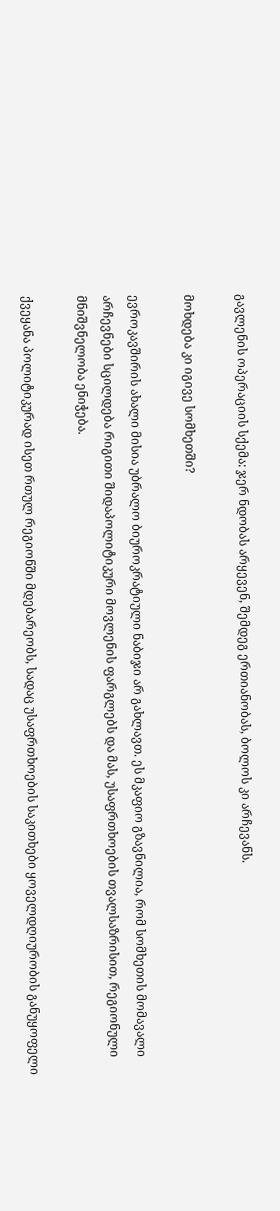გავლენის ოპერაციის სქემა: ჯერ ნდობას არყევენ, შემდეგ ერთიანობას, ბოლოს კი არჩევანს.

მოხდება კი იგივე სომხეთში?

ევროკავშირის ახალი მისია უბრალო ბიუროკრატიული ნაბიჯი არ გახლავთ. ეს მკაფიო გზავნილია, რომ სომხეთის მომავალი არჩევნები სცილდება რიგითი შიდაპოლიტიკური მოვლენის ფარგლებს და მას, უსაფრთხოების თვალსაზრისით, რეგიონული მნიშვნელობა ენიჭება.

ქვეყანა პოლიტიკურად ისეთ რთულ რეგიონში მდებარეობს, სადაც უსაფრთხოების საკითხები ყოველდღიურობის განუყოფელი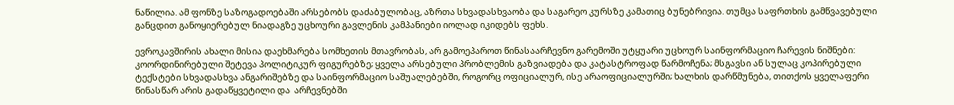ნაწილია. ამ ფონზე საზოგადოებაში არსებობს დაძაბულობაც, აზრთა სხვადასხვაობა და საგარეო კურსზე კამათიც ბუნებრივია. თუმცა საფრთხის გამწვავებული განცდით განოყიერებულ ნიადაგზე უცხოური გავლენის კამპანიები იოლად იკიდებს ფეხს.

ევროკავშირის ახალი მისია დაეხმარება სომხეთის მთავრობას, არ გამოეპაროთ წინასაარჩევნო გარემოში უტყუარი უცხოურ საინფორმაციო ჩარევის ნიშნები: კოორდინირებული შეტევა პოლიტიკურ ფიგურებზე; ყველა არსებული პრობლემის გაზვიადება და კატასტროფად წარმოჩენა; მსგავსი ან სულაც კოპირებული ტექსტები სხვადასხვა ანგარიშებზე და საინფორმაციო საშუალებებში, როგორც ოფიციალურ, ისე არაოფიციალურში; ხალხის დარწმუნება, თითქოს ყველაფერი წინასწარ არის გადაწყვეტილი და  არჩევნებში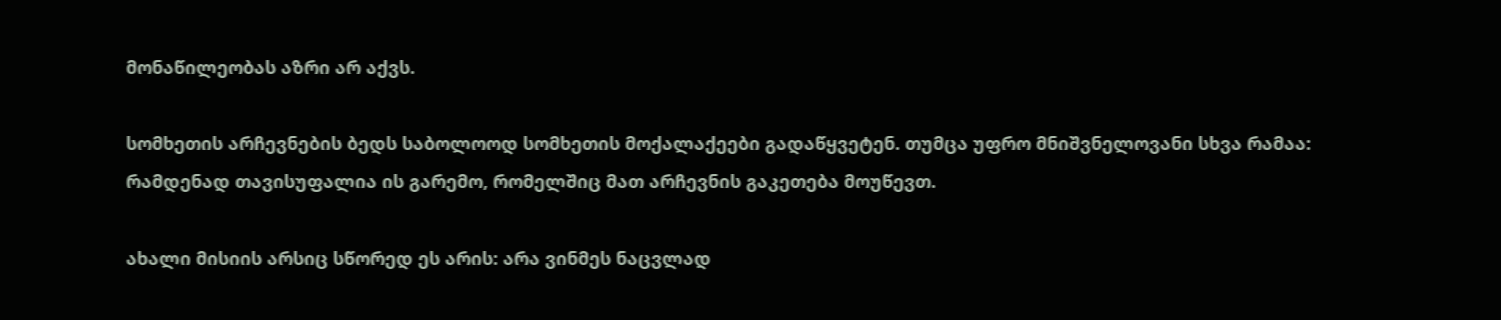მონაწილეობას აზრი არ აქვს.

სომხეთის არჩევნების ბედს საბოლოოდ სომხეთის მოქალაქეები გადაწყვეტენ. თუმცა უფრო მნიშვნელოვანი სხვა რამაა: რამდენად თავისუფალია ის გარემო, რომელშიც მათ არჩევნის გაკეთება მოუწევთ.

ახალი მისიის არსიც სწორედ ეს არის: არა ვინმეს ნაცვლად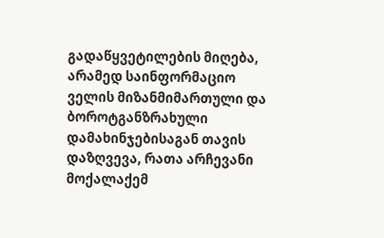გადაწყვეტილების მიღება, არამედ საინფორმაციო ველის მიზანმიმართული და ბოროტგანზრახული დამახინჯებისაგან თავის დაზღვევა, რათა არჩევანი მოქალაქემ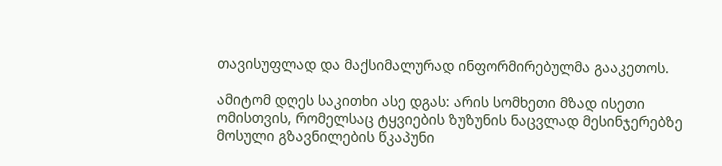თავისუფლად და მაქსიმალურად ინფორმირებულმა გააკეთოს.

ამიტომ დღეს საკითხი ასე დგას: არის სომხეთი მზად ისეთი ომისთვის, რომელსაც ტყვიების ზუზუნის ნაცვლად მესინჯერებზე მოსული გზავნილების წკაპუნი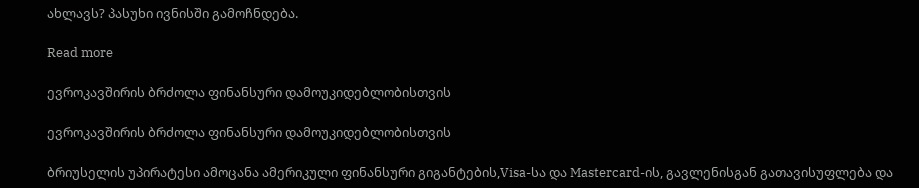ახლავს? პასუხი ივნისში გამოჩნდება.

Read more

ევროკავშირის ბრძოლა ფინანსური დამოუკიდებლობისთვის

ევროკავშირის ბრძოლა ფინანსური დამოუკიდებლობისთვის

ბრიუსელის უპირატესი ამოცანა ამერიკული ფინანსური გიგანტების,Visa-სა და Mastercard-ის, გავლენისგან გათავისუფლება და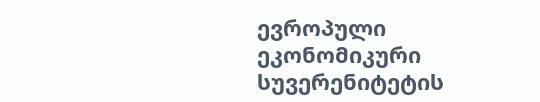ევროპული ეკონომიკური სუვერენიტეტის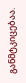განმტკიცებაა.